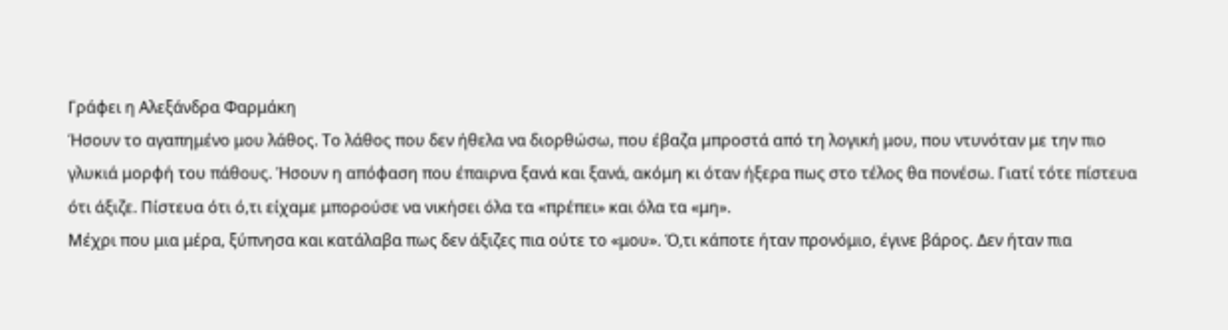Γράφει η Αλεξάνδρα Φαρμάκη
Ήσουν το αγαπημένο μου λάθος. Το λάθος που δεν ήθελα να διορθώσω, που έβαζα μπροστά από τη λογική μου, που ντυνόταν με την πιο γλυκιά μορφή του πάθους. Ήσουν η απόφαση που έπαιρνα ξανά και ξανά, ακόμη κι όταν ήξερα πως στο τέλος θα πονέσω. Γιατί τότε πίστευα ότι άξιζε. Πίστευα ότι ό,τι είχαμε μπορούσε να νικήσει όλα τα «πρέπει» και όλα τα «μη».
Μέχρι που μια μέρα, ξύπνησα και κατάλαβα πως δεν άξιζες πια ούτε το «μου». Ό,τι κάποτε ήταν προνόμιο, έγινε βάρος. Δεν ήταν πια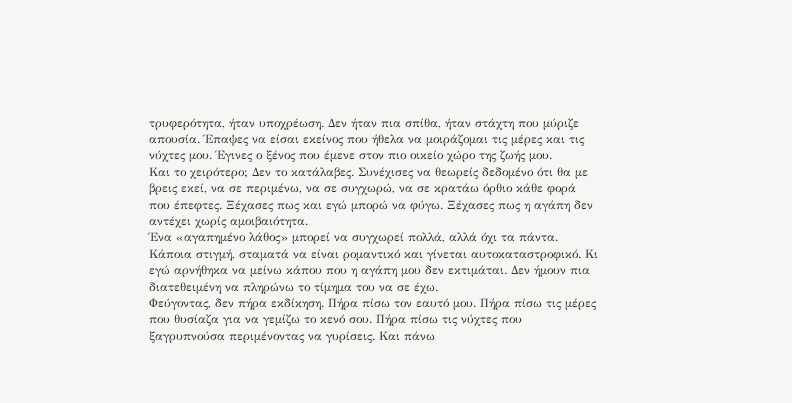τρυφερότητα, ήταν υποχρέωση. Δεν ήταν πια σπίθα, ήταν στάχτη που μύριζε απουσία. Έπαψες να είσαι εκείνος που ήθελα να μοιράζομαι τις μέρες και τις νύχτες μου. Έγινες ο ξένος που έμενε στον πιο οικείο χώρο της ζωής μου.
Και το χειρότερο; Δεν το κατάλαβες. Συνέχισες να θεωρείς δεδομένο ότι θα με βρεις εκεί, να σε περιμένω, να σε συγχωρώ, να σε κρατάω όρθιο κάθε φορά που έπεφτες. Ξέχασες πως και εγώ μπορώ να φύγω. Ξέχασες πως η αγάπη δεν αντέχει χωρίς αμοιβαιότητα.
Ένα «αγαπημένο λάθος» μπορεί να συγχωρεί πολλά, αλλά όχι τα πάντα. Κάποια στιγμή, σταματά να είναι ρομαντικό και γίνεται αυτοκαταστροφικό. Κι εγώ αρνήθηκα να μείνω κάπου που η αγάπη μου δεν εκτιμάται. Δεν ήμουν πια διατεθειμένη να πληρώνω το τίμημα του να σε έχω.
Φεύγοντας, δεν πήρα εκδίκηση. Πήρα πίσω τον εαυτό μου. Πήρα πίσω τις μέρες που θυσίαζα για να γεμίζω το κενό σου. Πήρα πίσω τις νύχτες που ξαγρυπνούσα περιμένοντας να γυρίσεις. Και πάνω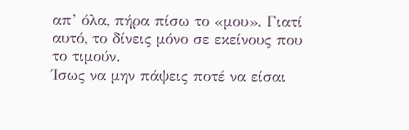απ’ όλα, πήρα πίσω το «μου». Γιατί αυτό, το δίνεις μόνο σε εκείνους που το τιμούν.
Ίσως να μην πάψεις ποτέ να είσαι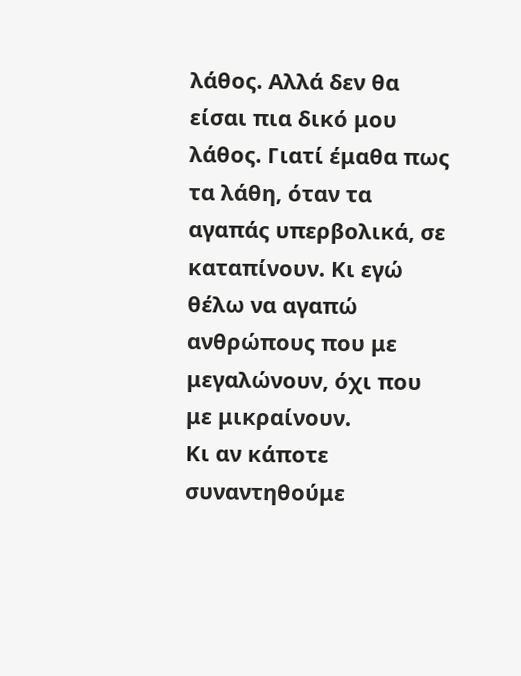λάθος. Αλλά δεν θα είσαι πια δικό μου λάθος. Γιατί έμαθα πως τα λάθη, όταν τα αγαπάς υπερβολικά, σε καταπίνουν. Κι εγώ θέλω να αγαπώ ανθρώπους που με μεγαλώνουν, όχι που με μικραίνουν.
Κι αν κάποτε συναντηθούμε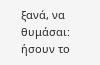ξανά, να θυμάσαι: ήσουν το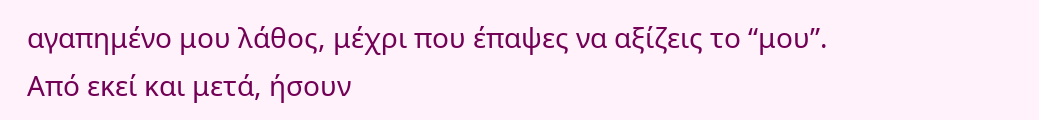αγαπημένο μου λάθος, μέχρι που έπαψες να αξίζεις το “μου”. Από εκεί και μετά, ήσουν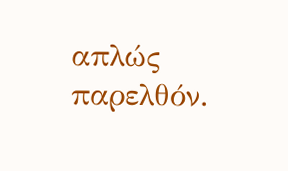απλώς παρελθόν.